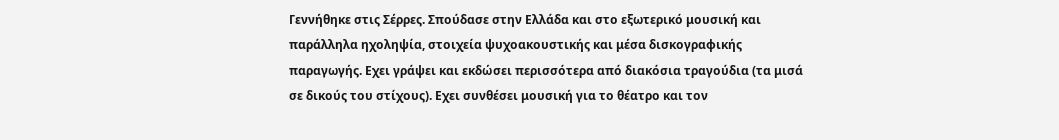Γεννήθηκε στις Σέρρες. Σπούδασε στην Ελλάδα και στο εξωτερικό μουσική και παράλληλα ηχοληψία, στοιχεία ψυχοακουστικής και μέσα δισκογραφικής παραγωγής. Εχει γράψει και εκδώσει περισσότερα από διακόσια τραγούδια (τα μισά σε δικούς του στίχους). Εχει συνθέσει μουσική για το θέατρο και τον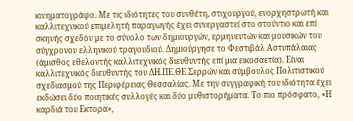κινηματογράφο. Με τις ιδιότητες του συνθέτη, στιχουργού, ενορχηστρωτή και καλλιτεχνικού επιμελητή παραγωγής έχει συνεργαστεί στο στούντιο και επί σκηνής σχεδόν με το σύνολο των δημιουργών, ερμηνευτών και μουσικών του σύγχρονου ελληνικού τραγουδιού. Δημιούργησε το Φεστιβάλ Αστυπάλαιας (άμισθος εθελοντής καλλιτεχνικός διευθυντής επί μια εικοσαετία). Είναι καλλιτεχνικός διευθυντής του ΔΗ.ΠΕ.ΘΕ Σερρών και σύμβουλος Πολιτιστικού σχεδιασμού της Περιφέρειας Θεσσαλίας. Με την συγγραφική του ιδιότητα έχει εκδώσει δύο ποιητικές συλλογές και δύο μυθιστορήματα. Το πιο πρόσφατο, «Η καρδιά του Εκτορα»,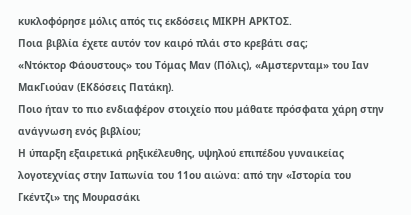κυκλοφόρησε μόλις απός τις εκδόσεις ΜΙΚΡΗ ΑΡΚΤΟΣ.
Ποια βιβλία έχετε αυτόν τον καιρό πλάι στο κρεβάτι σας;
«Ντόκτορ Φάουστους» του Τόμας Μαν (Πόλις), «Αμστερνταμ» του Ιαν ΜακΓιούαν (ΕΚδόσεις Πατάκη).
Ποιο ήταν το πιο ενδιαφέρον στοιχείο που μάθατε πρόσφατα χάρη στην ανάγνωση ενός βιβλίου;
Η ύπαρξη εξαιρετικά ρηξικέλευθης, υψηλού επιπέδου γυναικείας λογοτεχνίας στην Ιαπωνία του 11ου αιώνα: από την «Ιστορία του Γκέντζι» της Μουρασάκι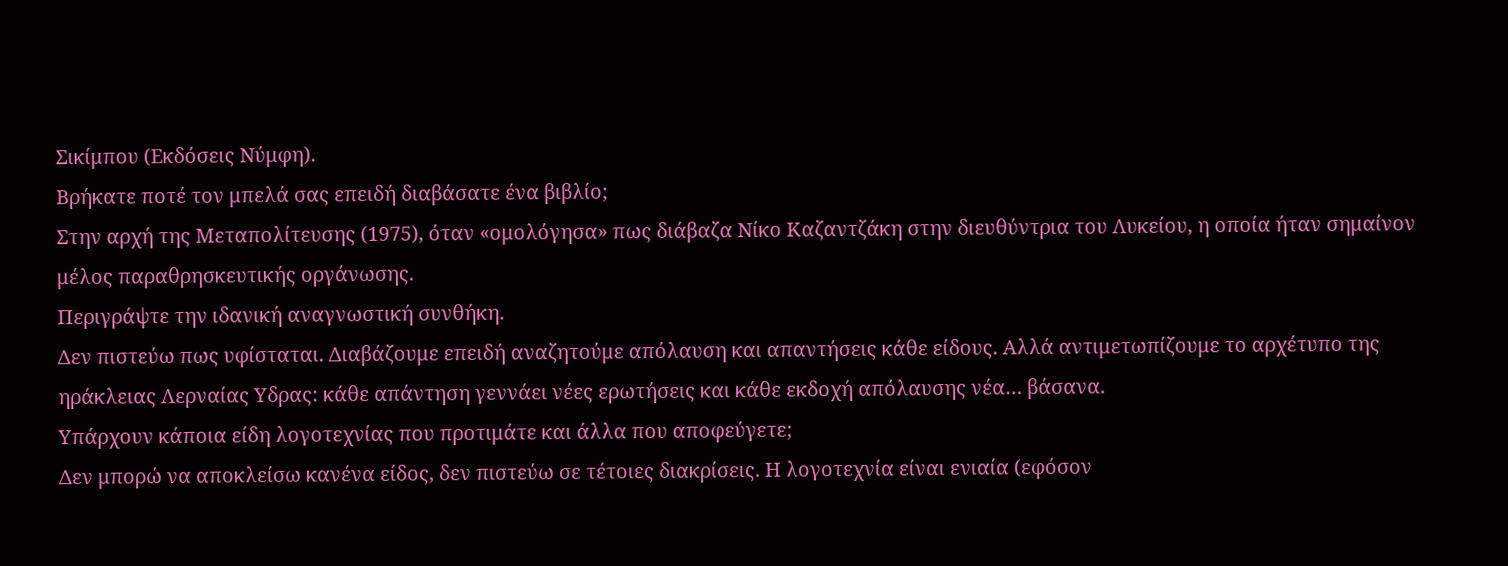Σικίμπου (Εκδόσεις Νύμφη).
Βρήκατε ποτέ τον μπελά σας επειδή διαβάσατε ένα βιβλίο;
Στην αρχή της Μεταπολίτευσης (1975), όταν «ομολόγησα» πως διάβαζα Νίκο Καζαντζάκη στην διευθύντρια του Λυκείου, η οποία ήταν σημαίνον μέλος παραθρησκευτικής οργάνωσης.
Περιγράψτε την ιδανική αναγνωστική συνθήκη.
Δεν πιστεύω πως υφίσταται. Διαβάζουμε επειδή αναζητούμε απόλαυση και απαντήσεις κάθε είδους. Αλλά αντιμετωπίζουμε το αρχέτυπο της ηράκλειας Λερναίας Υδρας: κάθε απάντηση γεννάει νέες ερωτήσεις και κάθε εκδοχή απόλαυσης νέα… βάσανα.
Υπάρχουν κάποια είδη λογοτεχνίας που προτιμάτε και άλλα που αποφεύγετε;
Δεν μπορώ να αποκλείσω κανένα είδος, δεν πιστεύω σε τέτοιες διακρίσεις. Η λογοτεχνία είναι ενιαία (εφόσον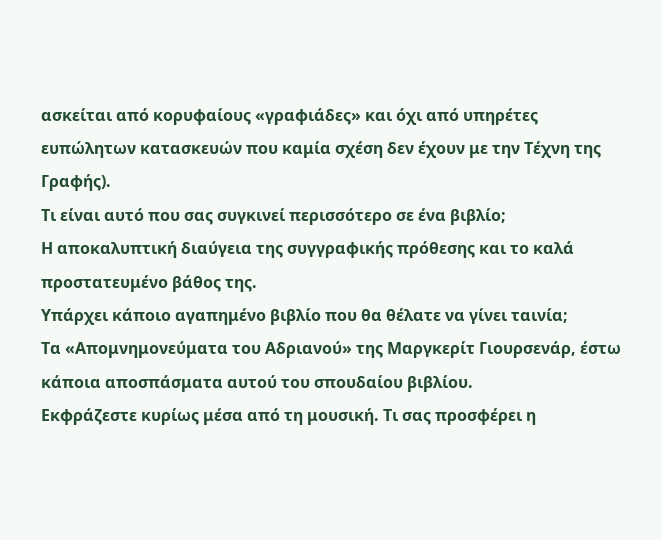ασκείται από κορυφαίους «γραφιάδες» και όχι από υπηρέτες ευπώλητων κατασκευών που καμία σχέση δεν έχουν με την Τέχνη της Γραφής).
Τι είναι αυτό που σας συγκινεί περισσότερο σε ένα βιβλίο;
Η αποκαλυπτική διαύγεια της συγγραφικής πρόθεσης και το καλά προστατευμένο βάθος της.
Υπάρχει κάποιο αγαπημένο βιβλίο που θα θέλατε να γίνει ταινία;
Τα «Απομνημονεύματα του Αδριανού» της Μαργκερίτ Γιουρσενάρ, έστω κάποια αποσπάσματα αυτού του σπουδαίου βιβλίου.
Εκφράζεστε κυρίως μέσα από τη μουσική. Τι σας προσφέρει η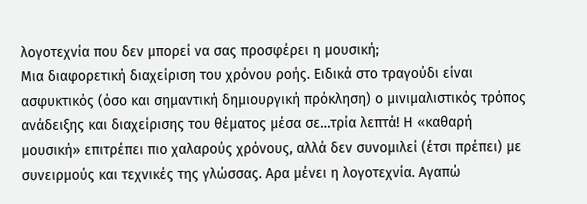λογοτεχνία που δεν μπορεί να σας προσφέρει η μουσική;
Μια διαφορετική διαχείριση του χρόνου ροής. Ειδικά στο τραγούδι είναι ασφυκτικός (όσο και σημαντική δημιουργική πρόκληση) ο μινιμαλιστικός τρόπος ανάδειξης και διαχείρισης του θέματος μέσα σε…τρία λεπτά! Η «καθαρή μουσική» επιτρέπει πιο χαλαρούς χρόνους, αλλά δεν συνομιλεί (έτσι πρέπει) με συνειρμούς και τεχνικές της γλώσσας. Αρα μένει η λογοτεχνία. Αγαπώ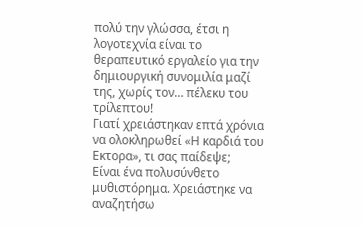πολύ την γλώσσα, έτσι η λογοτεχνία είναι το θεραπευτικό εργαλείο για την δημιουργική συνομιλία μαζί της, χωρίς τον… πέλεκυ του τρίλεπτου!
Γιατί χρειάστηκαν επτά χρόνια να ολοκληρωθεί «Η καρδιά του Εκτορα», τι σας παίδεψε;
Είναι ένα πολυσύνθετο μυθιστόρημα. Χρειάστηκε να αναζητήσω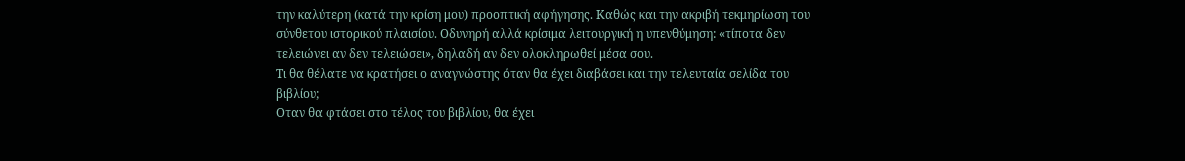την καλύτερη (κατά την κρίση μου) προοπτική αφήγησης. Καθώς και την ακριβή τεκμηρίωση του σύνθετου ιστορικού πλαισίου. Οδυνηρή αλλά κρίσιμα λειτουργική η υπενθύμηση: «τίποτα δεν τελειώνει αν δεν τελειώσει», δηλαδή αν δεν ολοκληρωθεί μέσα σου.
Τι θα θέλατε να κρατήσει ο αναγνώστης όταν θα έχει διαβάσει και την τελευταία σελίδα του βιβλίου;
Οταν θα φτάσει στο τέλος του βιβλίου, θα έχει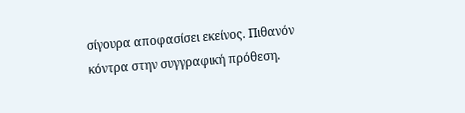σίγουρα αποφασίσει εκείνος. Πιθανόν κόντρα στην συγγραφική πρόθεση.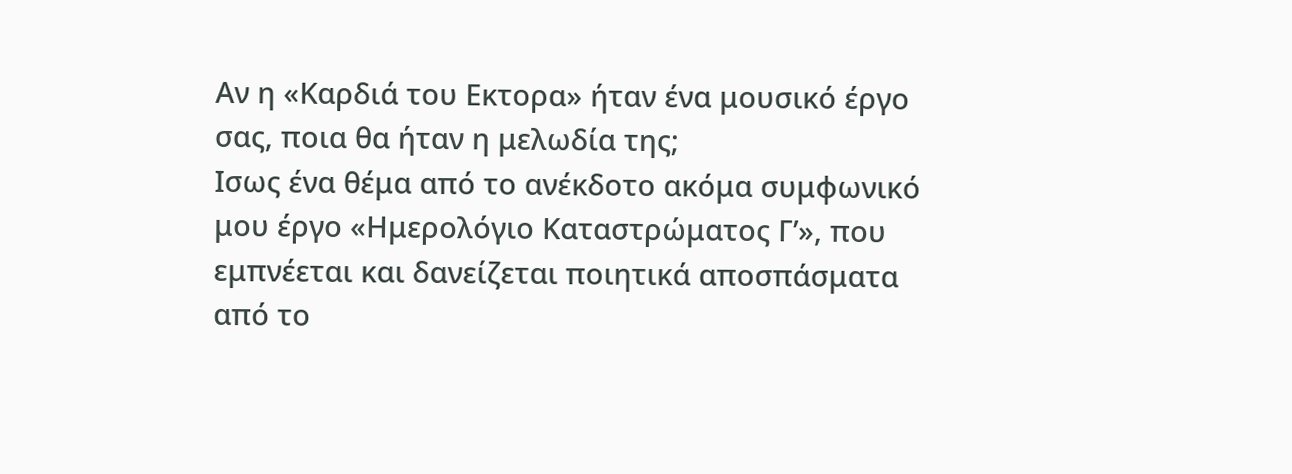Αν η «Καρδιά του Εκτορα» ήταν ένα μουσικό έργο σας, ποια θα ήταν η μελωδία της;
Ισως ένα θέμα από το ανέκδοτο ακόμα συμφωνικό μου έργο «Ημερολόγιο Καταστρώματος Γ’», που εμπνέεται και δανείζεται ποιητικά αποσπάσματα από το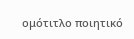ομότιτλο ποιητικό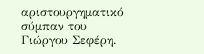αριστουργηματικό σύμπαν του Γιώργου Σεφέρη.